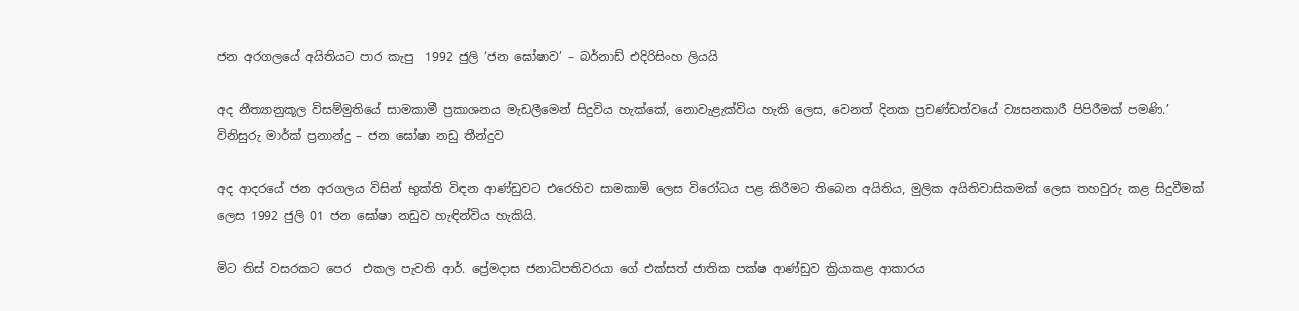ජන අරගලයේ අයිතියට පාර කැපු  1992 ජුලි ‘ජන ඝෝෂාව’ – බර්නාඩ් එදිරිසිංහ ලියයි

අද නීත්‍යානුකූල විසම්මුතියේ සාමකාමී ප්‍රකාශනය මැඩලීමෙන් සිදුවිය හැක්කේ, නොවැළැක්විය හැකි ලෙස, වෙනත් දිනක ප්‍රචණ්ඩත්වයේ ව්‍යසනකාරී පිපිරීමක් පමණි.’ විනිසුරු මාර්ක් ප්‍රනාන්දු – ජන ඝෝෂා නඩු තීන්දුව

අද ආදරයේ ජන අරගලය විසින් භුක්ති විඳන ආණ්ඩුවට එරෙහිව සාමකාමි ලෙස විරෝධය පළ කිරීමට තිබෙන අයිතිය, මුලික අයිතිවාසිකමක් ලෙස තහවුරු කළ සිදුවීමක් ලෙස 1992 ජුලි 01 ජන ඝෝෂා නඩුව හැඳින්විය හැකියි.

මිට තිස් වසරකට පෙර  එකල පැවති ආර්. ප්‍රේමදාස ජනාධිපතිවරයා ගේ එක්සත් ජාතික පක්ෂ ආණ්ඩුව ක්‍රියාකළ ආකාරය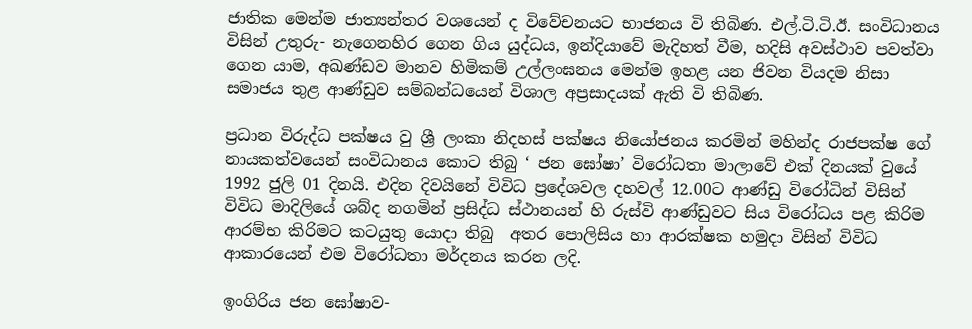ජාතික මෙන්ම ජාත්‍යන්තර වශයෙන් ද විවේචනයට භාජනය වි තිබිණ. එල්.ටි.ටි.ඊ. සංවිධානය විසින් උතුරු- නැගෙනහිර ගෙන ගිය යුද්ධය, ඉන්දියාවේ මැදිහත් වීම, හදිසි අවස්ථාව පවත්වා ගෙන යාම, අඛණ්ඩව මානව හිමිකම් උල්ලංඝනය මෙන්ම ඉහළ යන ජිවන වියදම නිසා සමාජය තුළ ආණ්ඩුව සම්බන්ධයෙන් විශාල අප්‍රසාදයක් ඇති වි තිබිණ.

ප්‍රධාන විරුද්ධ පක්ෂය වු ශ්‍රී ලංකා නිදහස් පක්ෂය නියෝජනය කරමින් මහින්ද රාජපක්ෂ ගේ නායකත්වයෙන් සංවිධානය කොට තිබු ‘ ජන ඝෝෂා’ විරෝධතා මාලාවේ එක් දිනයක් වුයේ 1992 ජුලි 01 දිනයි. එදින දිවයිනේ විවිධ ප්‍රදේශවල දහවල් 12.00ට ආණ්ඩු විරෝධින් විසින් විවිධ මාදිලියේ ශබ්ද නගමින් ප්‍රසිද්ධ ස්ථානයන් හි රුස්වි ආණ්ඩුවට සිය විරෝධය පළ කිරිම ආරම්භ කිරිමට කටයුතු යොදා තිබු  අතර පොලිසිය හා ආරක්ෂක හමුදා විසින් විවිධ ආකාරයෙන් එම විරෝධතා මර්දනය කරන ලදි.

ඉංගිරිය ජන ඝෝෂාව-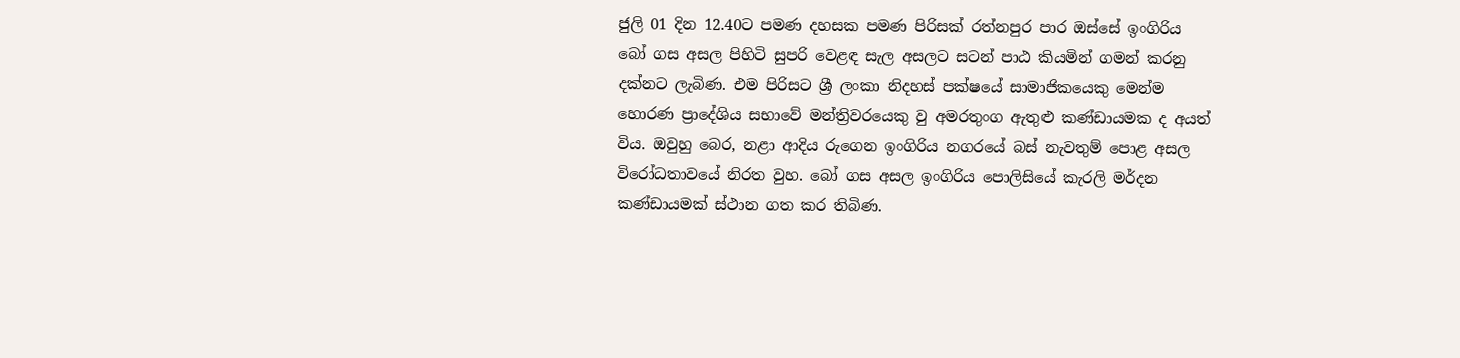ජුලි 01 දින 12.40ට පමණ දහසක පමණ පිරිසක් රත්නපුර පාර ඔස්සේ ඉංගිරිය බෝ ගස අසල පිහිටි සුපරි වෙළඳ සැල අසලට සටන් පාඨ කියමින් ගමන් කරනු දක්නට ලැබිණ. එම පිරිසට ශ්‍රී ලංකා නිදහස් පක්ෂයේ සාමාජිකයෙකු මෙන්ම හොරණ ප්‍රාදේශිය සභාවේ මන්ත්‍රිවරයෙකු වු අමරතුංග ඇතුළු කණ්ඩායමක ද අයත් විය. ඔවුහු බෙර, නළා ආදිය රුගෙන ඉංගිරිය නගරයේ බස් නැවතුම් පොළ අසල විරෝධතාවයේ නිරත වුහ. බෝ ගස අසල ඉංගිරිය පොලිසියේ කැරලි මර්දන කණ්ඩායමක් ස්ථාන ගත කර තිබිණ.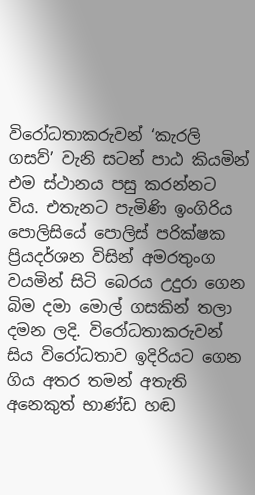විරෝධතාකරුවන් ‘කැරලි ගසව්’ වැනි සටන් පාඨ කියමින් එම ස්ථානය පසු කරන්නට විය. එතැනට පැමිණි ඉංගිරිය පොලිසියේ පොලිස් පරික්ෂක ප්‍රියදර්ශන විසින් අමරතුංග වයමින් සිටි බෙරය උදුරා‌ ගෙන බිම දමා මොල් ගසකින් තලා දමන ලදි. විරෝධතාකරුවන් සිය විරෝධතාව ඉදිරියට ගෙන ගිය අතර තමන් අතැති අනෙකුත් භාණ්ඩ හඬ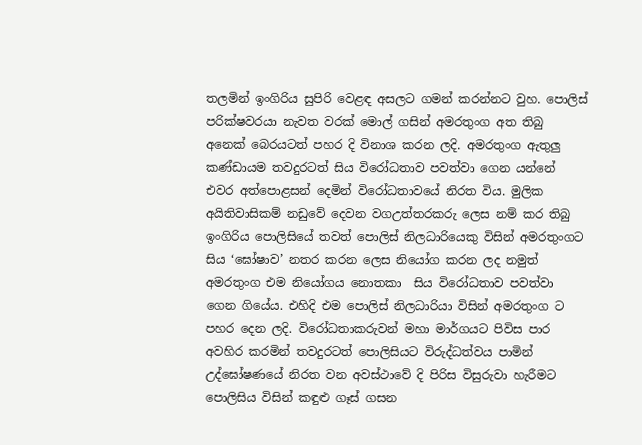තලමින් ඉංගිරිය සුපිරි වෙළඳ අසලට ගමන් කරන්නට වුහ. පොලිස් පරික්ෂවරයා නැවත වරක් මොල් ගසින් අමරතුංග අත තිබු අනෙක් බෙරයටත් පහර දි විනාශ කරන ලදි. අමරතුංග ඇතුලු කණ්ඩායම තවදුරටත් සිය විරෝධතාව පවත්වා ගෙන යන්නේ එවර අත්පොළසන් දෙමින් විරෝධතාවයේ නිරත විය. මුලික අයිතිවාසිකම් නඩුවේ දෙවන වගඋත්තරකරු ලෙස නම් කර තිබු ඉංගිරිය පොලිසියේ තවත් පොලිස් නිලධාරියෙකු විසින් අමරතුංගට සිය ‘ඝෝෂාව’ නතර කරන ලෙස නියෝග කරන ලද නමුත් අමරතුංග එම නියෝගය නොතකා  සිය විරෝධතාව පවත්වා ගෙන ගියේය. එහිදි එම පොලිස් නිලධාරියා විසින් අමරතුංග ට පහර දෙන ලදි. විරෝධතාකරුවන් මහා මාර්ගයට පිවිස පාර අවහිර කරමින් තවදුරටත් පොලිසියට විරුද්ධත්වය පාමින් උද්ඝෝෂණයේ නිරත වන අවස්ථාවේ දි පිරිස විසුරුවා හැරීමට පොලිසිය විසින් කඳුළු ගෑස් ගසන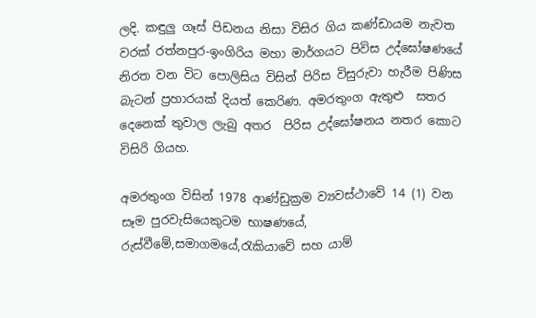ලදි. කඳුලු ගෑස් පිඩනය නිසා විසිර ගිය කණ්ඩායම නැවත වරක් රත්නපුර-ඉංගිරිය මහා මාර්ගයට පිවිස උද්ඝෝෂණයේ නිරත වන විට පොලිසිය විසින් පිරිස විසුරුවා හැරීම පිණිස බැටන් ප්‍රහාරයක් දියත් කෙරිණ. අමරතුංග ඇතුළු  සතර දෙනෙක් තුවාල ලැබු අතර  පිරිස උද්ඝෝෂනය නතර කොට විසිරි ගියහ.

අමරතුංග විසින් 1978 ආණ්ඩුක්‍රම ව්‍යවස්ථාවේ 14 (1) වන සෑම පුරවැසියෙකුටම භාෂණයේ, රුස්වීමේ,සමාගමයේ,රැකියාවේ සහ යාම්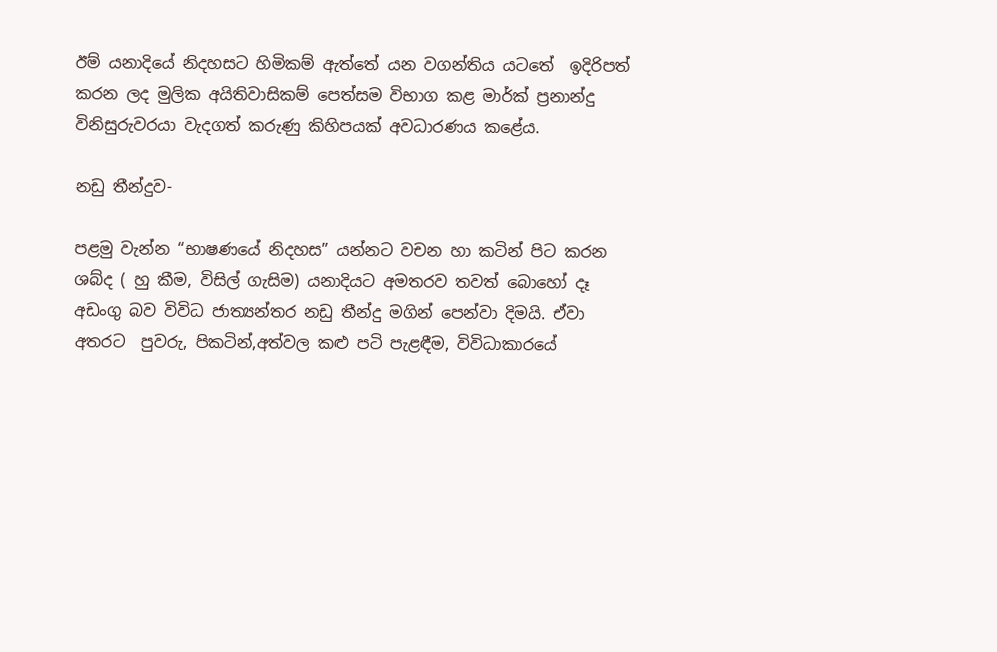ඊම් යනාදියේ නිදහසට හිමිකම් ඇත්තේ යන වගන්තිය යටතේ  ඉදිරිපත් කරන ලද මුලික අයිතිවාසිකම් පෙත්සම විභාග කළ මාර්ක් ප්‍රනාන්දු විනිසුරුවරයා වැදගත් කරුණු කිහිපයක් අවධාරණය කළේය.

නඩු තීන්දුව-

පළමු වැන්න “භාෂණයේ නිදහස” යන්නට වචන හා කටින් පිට කරන ශබ්ද ( හු කීම, විසිල් ගැසිම) යනාදියට අමතරව තවත් බොහෝ දෑ අඩංගු බව විවිධ ජාත්‍යන්තර නඩු තීන්දු මගින් පෙන්වා දිමයි. ඒවා අතරට  පුවරු, පිකටින්,අත්වල කළු පටි පැළඳීම, විවිධාකාරයේ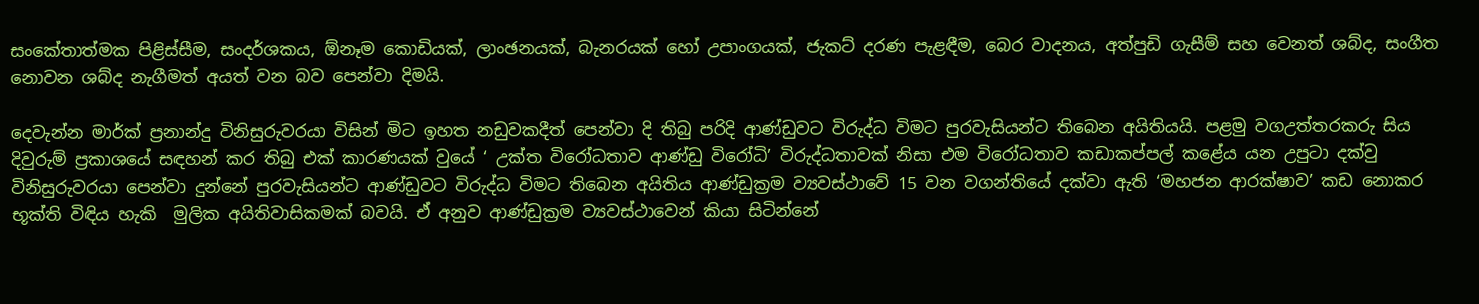සංකේතාත්මක පිළිස්සීම, සංදර්ශකය, ඕනෑම කොඩියක්, ලාංඡනයක්, බැනරයක් හෝ උපාංගයක්, ජැකට් දරණ පැළඳීම, බෙර වාදනය, අත්පුඩි ගැසීම් සහ වෙනත් ශබ්ද, සංගීත නොවන ශබ්ද නැගීමත් අයත් වන බව පෙන්වා දිමයි.

දෙවැන්න මාර්ක් ප්‍රනාන්දු විනිසුරුවරයා විසින් මිට ඉහත නඩුවකදීත් පෙන්වා දි තිබු පරිදි ආණ්ඩුවට විරුද්ධ විමට පුරවැසියන්ට තිබෙන අයිතියයි. පළමු වගඋත්තරකරු සිය දිවුරුම් ප්‍රකාශයේ සඳහන් කර තිබු එක් කාරණයක් වුයේ ‘ උක්ත විරෝධතාව ආණ්ඩු විරෝධි’ විරුද්ධතාවක් නිසා එම විරෝධතාව කඩාකප්පල් කළේය යන උපුටා දක්වු විනිසුරුවරයා පෙන්වා දුන්නේ පුරවැසියන්ට ආණ්ඩුවට විරුද්ධ විමට තිබෙන අයිතිය ආණ්ඩුක්‍රම ව්‍යවස්ථාවේ 15 වන වගන්තියේ දක්වා ඇති ‘මහජන ආරක්ෂාව’ කඩ නොකර භූක්ති විඳිය හැකි  මුලික අයිතිවාසිකමක් බවයි. ඒ අනුව ආණ්‌ඩුක්‍රම ව්‍යවස්‌ථාවෙන් කියා සිටින්නේ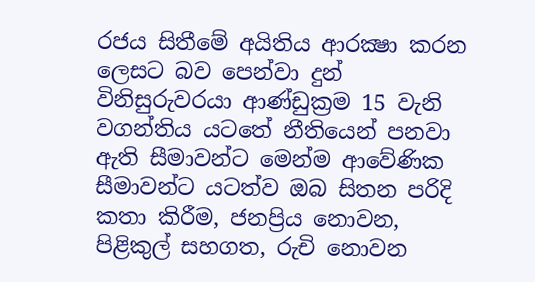රජය සිතීමේ අයිතිය ආරක්‍ෂා කරන ලෙසට බව පෙන්වා දුන් විනිසුරුවරයා ආණ්‌ඩුක්‍රම 15 වැනි වගන්තිය යටතේ නීතියෙන් පනවා ඇති සීමාවන්ට මෙන්ම ආවේණික සීමාවන්ට යටත්ව ඔබ සිතන පරිදි කතා කිරීම, ජනප්‍රිය නොවන, පිළිකුල් සහගත, රුචි නොවන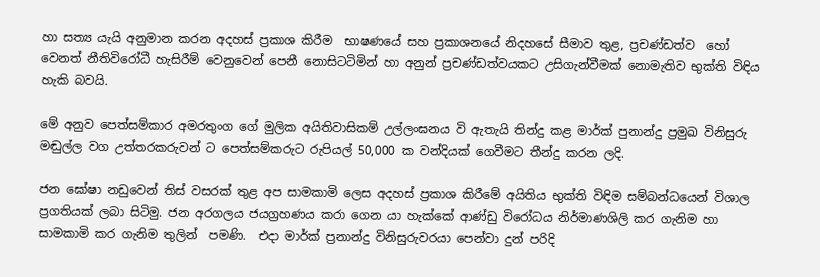හා සත්‍ය යැයි අනුමාන කරන අදහස් ප්‍රකාශ කිරීම  භාෂණයේ සහ ප්‍රකාශනයේ නිදහසේ සීමාව තුළ, ප්‍රචණ්ඩත්ව  හෝ වෙනත් නීතිවිරෝධී හැසිරීම් වෙනුවෙන් පෙනී නොසිටටිමින් හා අනුන් ප්‍රචණ්ඩත්වයකට උසිගැන්වීමක් නොමැතිව භුක්ති විඳිය හැකි බවයි.

මේ අනුව පෙත්සම්කාර අමරතුංග ගේ මුලික අයිතිවාසිකම් උල්ලංඝනය වි ඇතැයි තින්දු කළ මාර්ක් පුනාන්දු ප්‍රමුඛ විනිසුරු මඬුල්ල වග උත්තරකරුවන් ට පෙත්සම්කරුට රුපියල් 50,000 ක වන්දියක් ගෙවීමට තීන්දු කරන ලදි.

ජන ඝෝෂා නඩුවෙන් තිස් වසරක් තුළ අප සාමකාමි ලෙස අදහස් ප්‍රකාශ කිරීමේ අයිතිය භුක්ති විඳිම සම්බන්ධයෙන් විශාල ප්‍රගතියක් ලබා සිටිමු. ජන අරගලය ජයග්‍රහණය කරා ගෙන යා හැක්කේ ආණ්ඩු විරෝධය නිර්මාණශිලි කර ගැනිම හා සාමකාමි කර ගැනිම තුලින්  පමණි.  එදා මාර්ක් ප්‍රනාන්දු විනිසුරුවරයා පෙන්වා දුන් පරිදි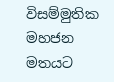විසම්මුතික මහජන මතයට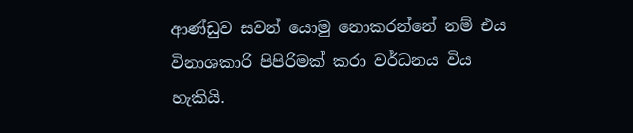ආණ්ඩුව සවන් යොමු නොකරන්නේ නම් එය විනාශකාරි පිපිරිමක් කරා වර්ධනය විය හැකියි.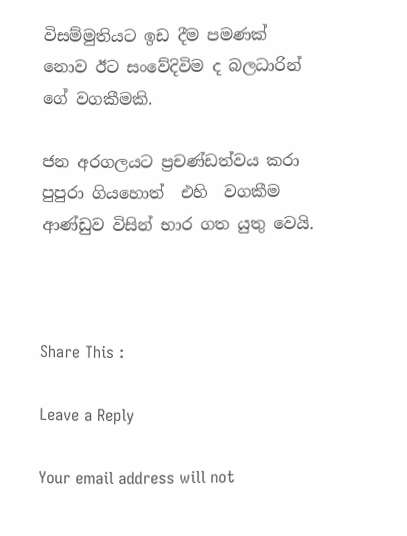විසම්මුතියට ඉඩ දීම පමණක් නොව ඊට සංවේදිවිම ද බලධාරින් ගේ වගකීමකි.

ජන අරගලයට ප්‍රචණ්ඩත්වය කරා පුපුරා ගියහොත්  එහි  වගකීම ආණ්ඩුව විසින් භාර ගත යුතු වෙයි.



Share This :

Leave a Reply

Your email address will not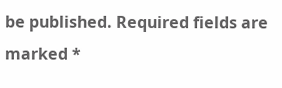be published. Required fields are marked *